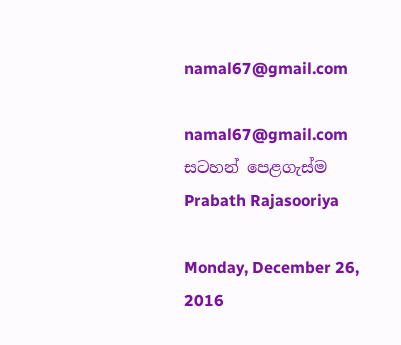namal67@gmail.com

namal67@gmail.com
සටහන් පෙළගැස්ම‍ Prabath Rajasooriya

Monday, December 26, 2016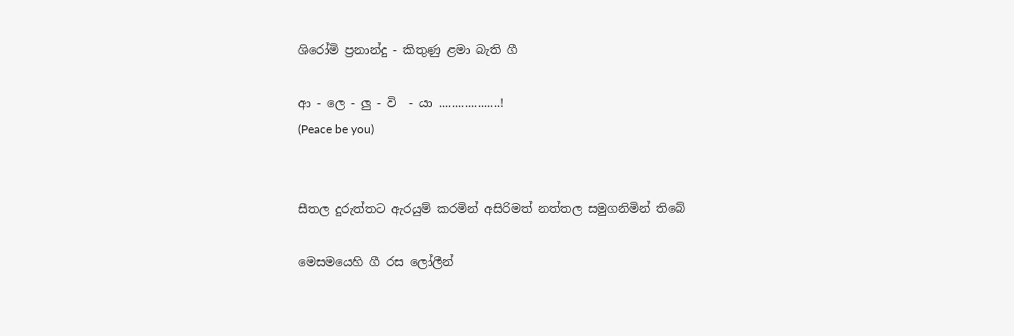ශිරෝමි ප්‍රනාන්දු - කිතුණු ළමා බැති ගී

ආ - ලෙ - ලු - වි  - යා ...................!
(Peace be you)


සීතල දුරුත්තට ඇරයුම් කරමින් අසිරිමත් නත්තල සමුගනිමින් තිබේ

මෙසමයෙහි ගී රස ලෝලීන්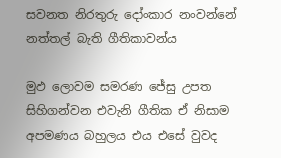සවනත නිරතුරු දෝංකාර නංවන්නේ නත්තල් බැති ගීතිකාවන්ය

මුඵ ලොවම සමරණ ජේසු උපත සිහිගන්වන එවැනි ගීතික ඒ නිසාම අපමණය බහුලය එය එසේ වුවද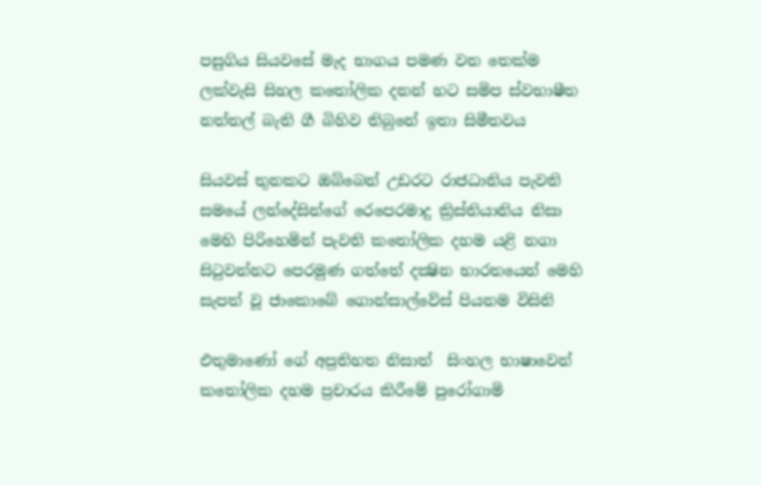පසුගිය සියවසේ මැද භාගය පමණ වන තෙක්‌ම ලක්‌වැසි සිහල කතෝලික දනන් හට සමිප ස්‌වභාෂීත නත්තල් බැති ගී බිහිව තිබුනේ ඉතා සිමීතවය

සියවස්‌ තුනකට ඔබ්බෙන් උඩරට රාජධානිය පැවති සමයේ ලන්දේසින්ගේ රෙපෙරමාදු ක්‍රිස්‌තියානිය නිසා මෙහි පිරිහෙමින් පැවති කතෝලික දහම යළි නගා සිටුවන්නට පෙරමුණ ගත්තේ දක්‍ෂින භාරතයෙන් මෙහි සැපත් වූ ජාකොබේ ගොන්සාල්වේස්‌ පියනම විසිනි

එතුමාණෝ ගේ අප්‍රතිහත නිසාත්  සිංහල භාෂාවෙන් කතෝලික දහම ප්‍රචාරය කිරීමේ පුරෝගාමි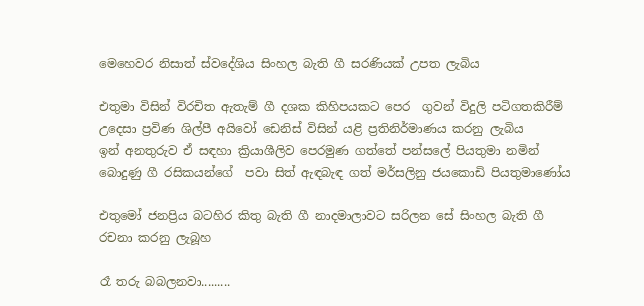මෙහෙවර නිසාත් ස්‌වදේශිය සිංහල බැති ගී සරණියක්‌ උපත ලැබිය

එතුමා විසින් විරචිත ඇතැම් ගී දශක කිහිපයකට පෙර  ගුවන් විදුලි පටිගතකිරීම් උදෙසා ප්‍රවිණ ශිල්පී අයිවෝ ඩෙනිස්‌ විසින් යළි ප්‍රතිනිර්මාණය කරනු ලැබිය
ඉන් අනතුරුව ඒ සඳහා ක්‍රියාශීලිව පෙරමුණ ගත්තේ පන්සලේ පියතුමා නමින් බොදුණු ගී රසිකයන්ගේ  පවා සිත් ඇඳබැඳ ගත් මර්සලිනු ජයකොඩි පියතුමාණෝය

එතුමෝ ජනප්‍රිය බටහිර කිතු බැති ගී නාදමාලාවට සරිලන සේ සිංහල බැති ගී රචනා කරනු ලැබූහ

රෑ තරු බබලනවා.........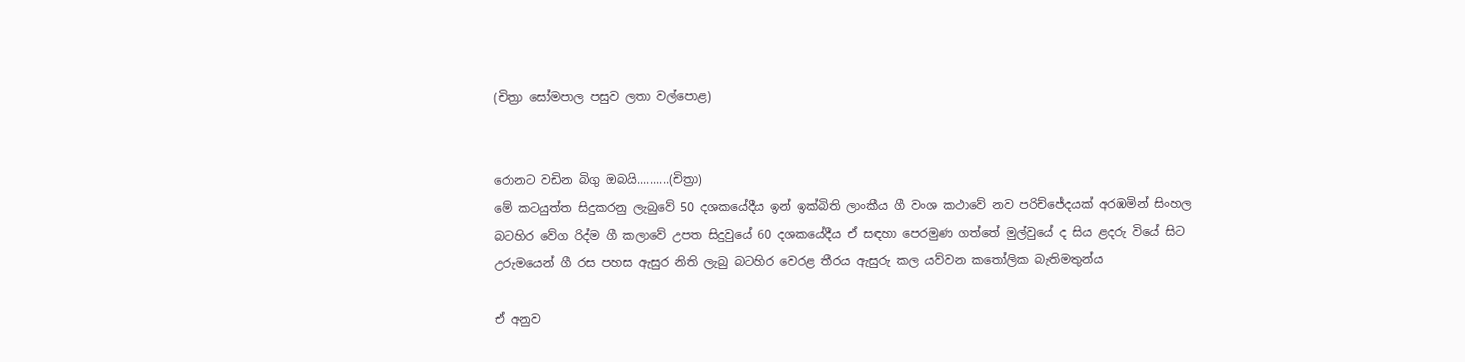(චිත්‍රා සෝමපාල පසුව ලතා වල්පොළ)


රොනට වඩින බිගු ඔබයි..........(චිත්‍රා)
මේ කටයුත්ත සිදුකරනු ලැබුවේ 50 දශකයේදීය ඉන් ඉක්‌බිති ලාංකීය ගී වංශ කථාවේ නව පරිච්ජේදයක්‌ අරඹමින් සිංහල බටහිර වේග රිද්ම ගී කලාවේ උපත සිදුවුයේ 60 දශකයේදීය ඒ සඳහා පෙරමුණ ගත්තේ මුල්වුයේ ද සිය ළදරු වියේ සිට උරුමයෙන් ගී රස පහස ඇසුර නිති ලැබු බටහිර වෙරළ තීරය ඇසුරු කල යව්වන කතෝලික බැතිමතුන්ය

ඒ අනුව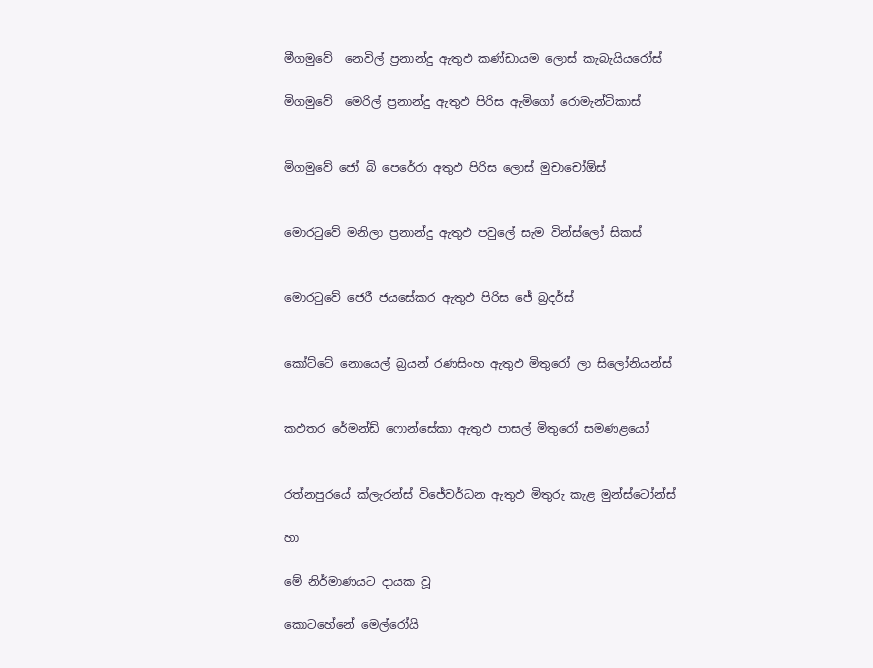මීගමුවේ  නෙවිල් ප්‍රනාන්දු ඇතුඵ කණ්‌ඩායම ලොස්‌ කැබැයියරෝස්‌

මිගමුවේ  මෙරිල් ප්‍රනාන්දු ඇතුඵ පිරිස ඇමිගෝ රොමැන්ටිකාස්‌


මිගමුවේ ජෝ බි පෙරේරා අතුඵ පිරිස ලොස්‌ මුචාචෝඕස්‌


මොරටුවේ මනිලා ප්‍රනාන්දු ඇතුඵ පවුලේ සැම වින්ස්‌ලෝ සිකස්‌


මොරටුවේ ජෙරී ජයසේකර ඇතුඵ පිරිස ජේ බ්‍රදර්ස්‌


කෝට්‌ටේ නොයෙල් බ්‍රයන් රණසිංහ ඇතුඵ මිතුරෝ ලා සිලෝනියන්ස්‌


කඵතර රේමන්ඩ් ෆොන්සේකා ඇතුඵ පාසල් මිතුරෝ සමණළයෝ


රත්නපුරයේ ක්‌ලැරන්ස්‌ විජේවර්ධන ඇතුඵ මිතුරු කැළ මුන්ස්‌ටෝන්ස්‌

හා

මේ නිර්මාණයට දායක වූ

කොටහේනේ මෙල්රෝයි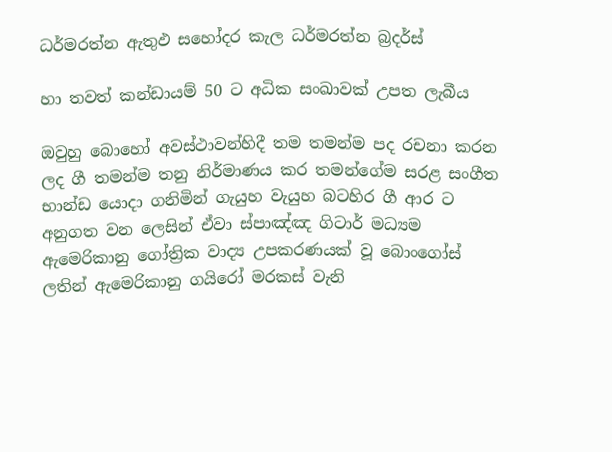ධර්මරත්න ඇතුඵ සහෝදර කැල ධර්මරත්න බ්‍රදර්ස්‌

හා තවත් කන්ඩායම් 50 ට අධික සංඛාවක්‌ උපත ලැබීය

ඔවුහු බොහෝ අවස්‌ථාවන්හිදී තම තමන්ම පද රචනා කරන ලද ගී තමන්ම තනු නිර්මාණය කර තමන්ගේම සරළ සංගීත භාන්ඩ යොදා ගනිමින් ගැයුහ වැයුහ බටහිර ගී ආර ට අනුගත වන ලෙසින් ඒවා ස්‌පාඤ්ඤ ගිටාර් මධ්‍යම ඇමෙරිකානු ගෝත්‍රික වාද්‍ය උපකරණයක්‌ වූ බොංගෝස්‌  ලතින් ඇමෙරිකානු ගයිරෝ මරකස්‌ වැනි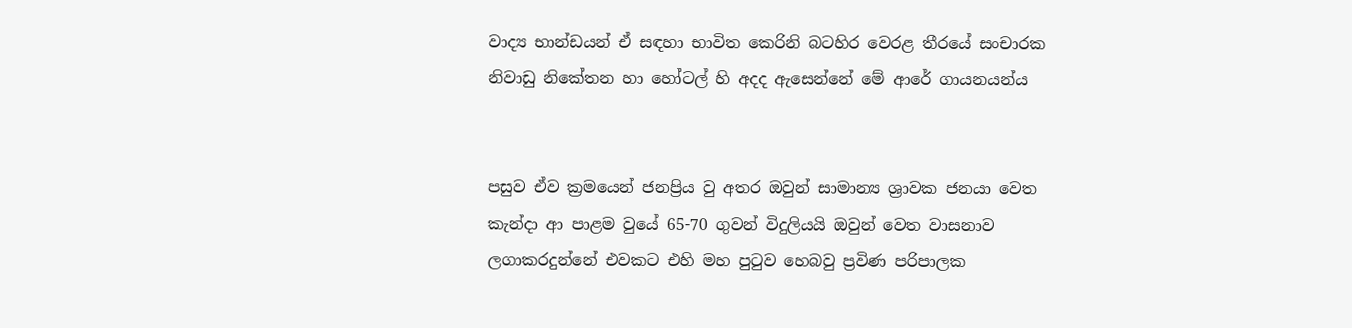වාද්‍ය භාන්ඩයන් ඒ සඳහා භාවිත කෙරිනි බටහිර වෙරළ තීරයේ සංචාරක නිවාඩු නිකේතන හා හෝටල් හි අදද ඇසෙන්නේ මේ ආරේ ගායනයන්ය


පසුව ඒව ක්‍රමයෙන් ජනප්‍රිය වු අතර ඔවුන් සාමාන්‍ය ශ්‍රාවක ජනයා වෙත කැන්දා ආ පාළම වුයේ 65-70 ගුවන් විදුලියයි ඔවුන් වෙත වාසනාව ලගාකරදුන්නේ එවකට එහි මහ පුටුව හෙබවු ප්‍රවිණ පරිපාලක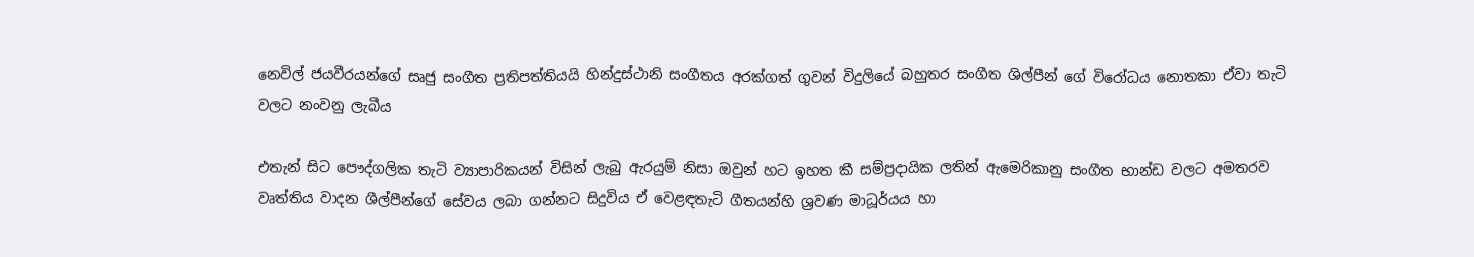නෙවිල් ජයවීරයන්ගේ සෘජු සංගීත ප්‍රතිපත්තියයි හින්දුස්‌ථානි සංගීතය අරක්‌ගත් ගුවන් විදුලියේ බහුතර සංගීත ශිල්පීන් ගේ විරෝධය නොතකා ඒවා තැටි වලට නංවනු ලැබීය

එතැන් සිට පෞද්ගලික තැටි ව්‍යාපාරිකයන් විසින් ලැබු ඇරයුම් නිසා ඔවුන් හට ඉහත කී සම්ප්‍රදායික ලතින් ඇමෙරිකානු සංගීත භාන්ඩ වලට අමතරව වෘත්තිය වාදන ශීල්පීන්ගේ සේවය ලබා ගන්නට සිදුවිය ඒ වෙළඳතැටි ගීතයන්හි ශ්‍රවණ මාධූර්යය හා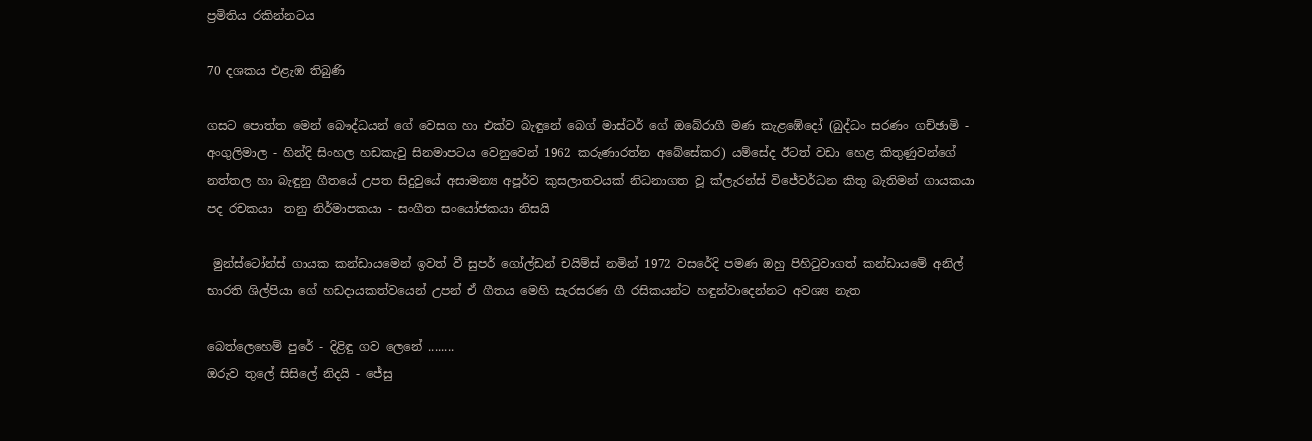ප්‍රමිතිය රකින්නටය

70 දශකය එළැඹ තිබුණි

ගසට පොත්ත මෙන් බෞද්ධයන් ගේ වෙසග හා එක්‌ව බැඳුනේ බෙග් මාස්‌ටර් ගේ ඔබේරාගී මණ කැළඹේදෝ (බුද්ධං සරණං ගච්ඡාමි - අංගුලිමාල - හින්දි සිංහල හඩකැවු සිනමාපටය වෙනුවෙන් 1962 කරුණාරත්න අබේසේකර) යම්සේද ඊටත් වඩා හෙළ කිතුණුවන්ගේ නත්තල හා බැඳුනු ගීතයේ උපත සිදුවුයේ අසාමන්‍ය අපූර්ව කුසලාතවයක්‌ නිධනාගත වූ ක්‌ලැරන්ස්‌ විජේවර්ධන කිතු බැතිමන් ගායකයා පද රචකයා  තනු නිර්මාපකයා - සංගීත සංයෝජකයා නිසයි

 මුන්ස්‌ටෝන්ස්‌ ගායක කන්ඩායමෙන් ඉවත් වී සුපර් ගෝල්ඩන් චයිම්ස්‌ නමින් 1972 වසරේදි පමණ ඔහු පිහිටුවාගත් කන්ඩායමේ අනිල් භාරති ශිල්පියා ගේ හඩදායකත්වයෙන් උපන් ඒ ගීතය මෙහි සැරසරණ ගී රසිකයන්ට හඳුන්වාදෙන්නට අවශ්‍ය නැත

බෙත්ලෙහෙම් පුරේ - දිළිඳු ගව ලෙනේ ........
ඔරුව තුලේ සිසිලේ නිදයි - ජේසු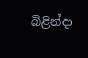බිළින්දා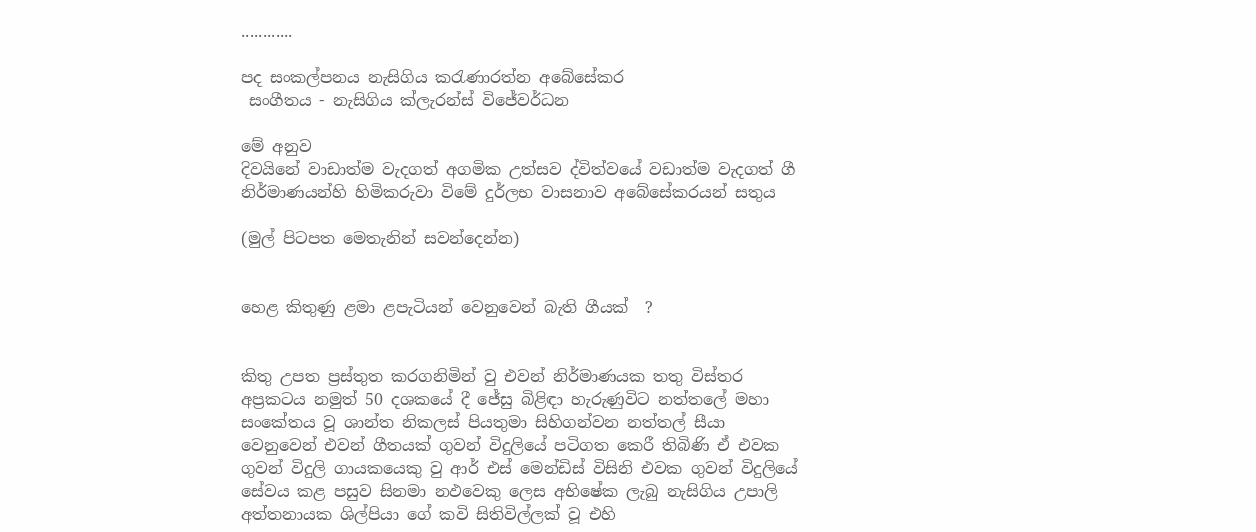............

පද සංකල්පනය නැසිගිය කරැණාරත්න අබේසේකර
 සංගීතය - නැසිගිය ක්‌ලැරන්ස්‌ විජේවර්ධන

මේ අනුව
දිවයිනේ වාඩාත්ම වැදගත් අගමික උත්සව ද්විත්වයේ වඩාත්ම වැදගත් ගී නිර්මාණයන්හි හිමිකරුවා විමේ දුර්ලභ වාසනාව අබේසේකරයන් සතුය

(මුල් පිටපත මෙතැනින් සවන්දෙන්න)


හෙළ කිතුණු ළමා ළපැටියන් වෙනුවෙන් බැති ගීයක්‌  ?


කිතු උපත ප්‍රස්‌තුත කරගනිමින් වු එවන් නිර්මාණයක තතු විස්‌තර අප්‍රකටය නමුත් 50 දශකයේ දී ජේසු බිළිඳා හැරුණුවිට නත්තලේ මහා සංකේතය වූ ශාන්ත නිකලස්‌ පියතුමා සිහිගන්වන නත්තල් සීයා වෙනුවෙන් එවන් ගීතයක්‌ ගුවන් විදුලියේ පටිගත කෙරී තිබිණි ඒ එවක ගුවන් විදුලි ගායකයෙකු වු ආර් එස්‌ මෙන්ඩිස්‌ විසිනි එවක ගුවන් විදුලියේ සේවය කළ පසුව සිනමා නඵවෙකු ලෙස අභිෂේක ලැබු නැසිගිය උපාලි අත්තනායක ශිල්පියා ගේ කවි සිතිවිල්ලක්‌ වූ එහි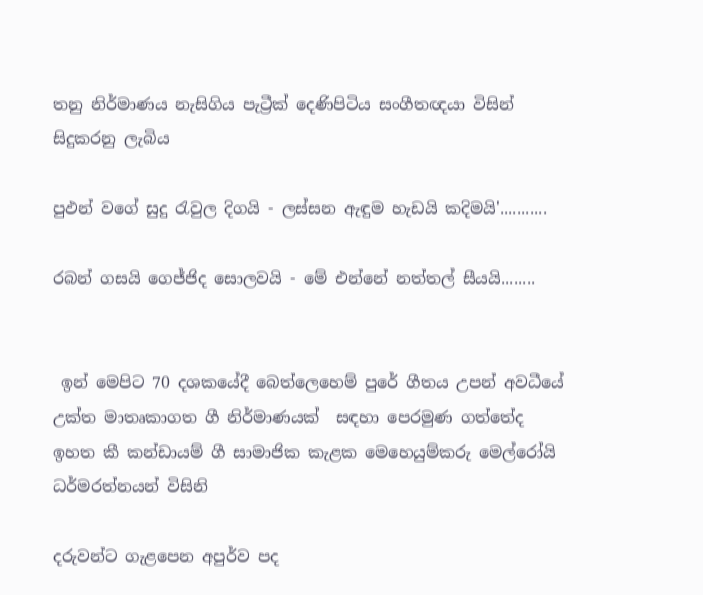තනු නිර්මාණය නැසිගිය පැට්‍රීක්‌ දෙණිපිටිය සංගීතඥයා විසින් සිදුකරනු ලැබිය

පුඵන් වගේ සුදු රැවුල දිගයි - ලස්‌සන ඇඳුම හැඩයි කදිමයි'...........

රබන් ගසයි ගෙජ්ජිද සොලවයි - මේ එන්නේ නත්තල් සීයයි........


 ඉන් මෙපිට 70 දශකයේදී බෙත්ලෙහෙම් පුරේ ගීතය උපන් අවධීයේ උක්‌ත මාතෘකාගත ගී නිර්මාණයක්‌  සඳහා පෙරමුණ ගත්තේද ඉහත කී කන්ඩායම් ගී සාමාජික කැළක මෙහෙයුම්කරු මෙල්රෝයි ධර්මරත්නයන් විසිනි

දරුවන්ට ගැළපෙන අපුර්ව පද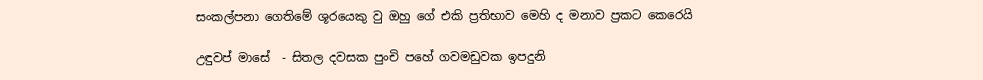සංකල්පනා ගෙතිමේ ශූරයෙකු වු ඔහු ගේ එකි ප්‍රතිභාව මෙහි ද මනාව ප්‍රකට කෙරෙයි

උඳුවප් මාසේ  - සිතල දවසක පුංචි පහේ ගවමඩුවක ඉපදුනි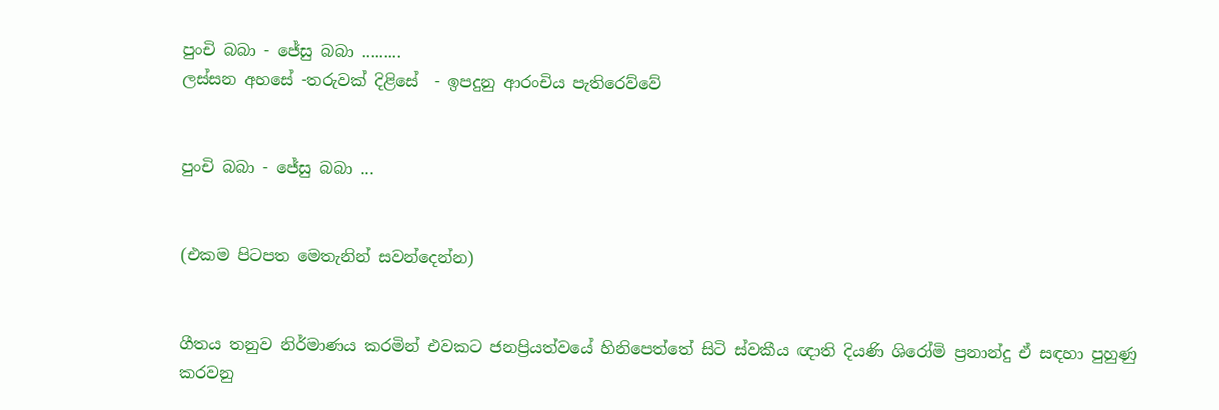පුංචි බබා - ජේසු බබා .........
ලස්‌සන අහසේ -තරුවක්‌ දිළිසේ  - ඉපදුනු ආරංචිය පැතිරෙව්වේ


පුංචි බබා - ජේසු බබා ...


(එකම පිටපත මෙතැනින් සවන්දෙන්න)


ගීතය තනුව නිර්මාණය කරමින් එවකට ජනප්‍රියත්වයේ හිනිපෙත්තේ සිටි ස්‌වකීය ඥාති දියණි ශිරෝමි ප්‍රනාන්දු ඒ සඳහා පුහුණු කරවනු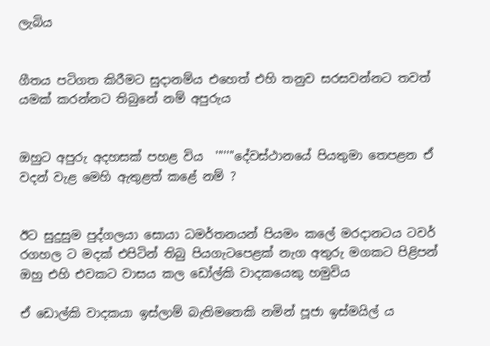ලැබිය


ගීතය පටිගත කිරීමට සුදානම්ය එහෙත් එහි තනුව සරසවන්නට තවත් යමක්‌ කරන්නට තිබුනේ නම් අපුරුය


ඔහුට අපුරු අදහසක්‌ පහළ විය  '''''''දේවස්‌ථානයේ පියතුමා තෙපළන ඒ වදන් වැළ මෙහි ඇතුළත් කළේ නම් ?


ඊට සුදුසුම පුද්ගලයා සොයා ධමර්තනයන් පියමං කලේ මරදානටය ටවර් රගහල ට මදක්‌ එපිටින් තිබු පියගැටපෙළක්‌ නැග අතුරු මගකට පිළිපන් ඔහු එහි එවකට වාසය කල ඩෝල්කි වාදකයෙකු හමුවිය

ඒ ඩොල්කි වාදකයා ඉස්‌ලාම් බැතිමතෙකි නමින් පූජා ඉස්‌මයිල් ය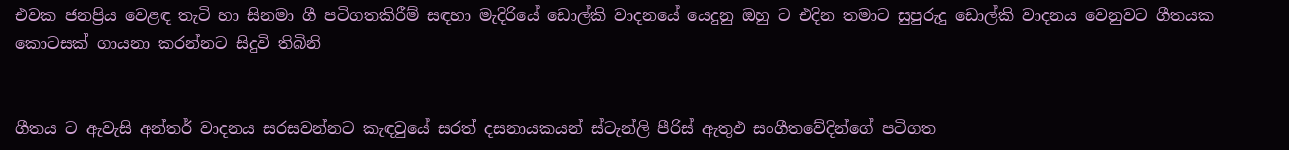එවක ජනප්‍රිය වෙළඳ තැටි හා සිනමා ගී පටිගතකිරීම් සඳහා මැදිරියේ ඩොල්කි වාදනයේ යෙදුනු ඔහු ට එදින තමාට සුපුරුදු ඩොල්කි වාදනය වෙනුවට ගීතයක කොටසක්‌ ගායනා කරන්නට සිදුවි තිබිනි


ගීතය ට ඇවැසි අන්තර් වාදනය සරසවන්නට කැඳවුයේ සරත් දසනායකයන් ස්‌ටැන්ලි පීරිස්‌ ඇතුඵ සංගීතවේදින්ගේ පටිගත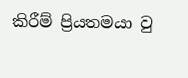කිරීම් ප්‍රියතමයා වු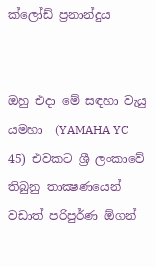ක්‌ලෝඩ් ප්‍රනාන්දුය


ඔහු එදා මේ සඳහා වැයු යමහා  (YAMAHA YC 45) එවකට ශ්‍රී ලංකාවේ  තිබුනු තාක්‍ෂණයෙන් වඩාත් පරිපුර්ණ ඕගන්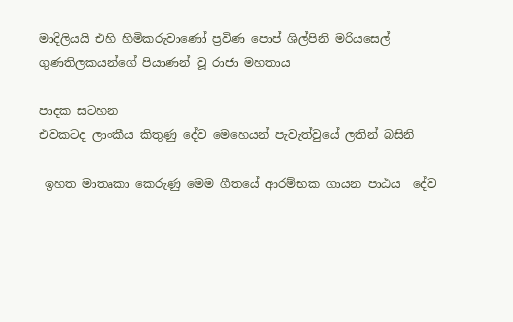මාදිලියයි එහි හිමිකරුවාණෝ ප්‍රවිණ පොප් ශිල්පිනි මරියසෙල් ගුණතිලකයන්ගේ පියාණන් වූ රාජා මහතාය

පාදක සටහන
එවකටද ලාංකීය කිතුණු දේව මෙහෙයන් පැවැත්වුයේ ලතින් බසිනි

 ඉහත මාතෘකා කෙරුණු මෙම ගීතයේ ආරම්භක ගායන පාඨය  දේව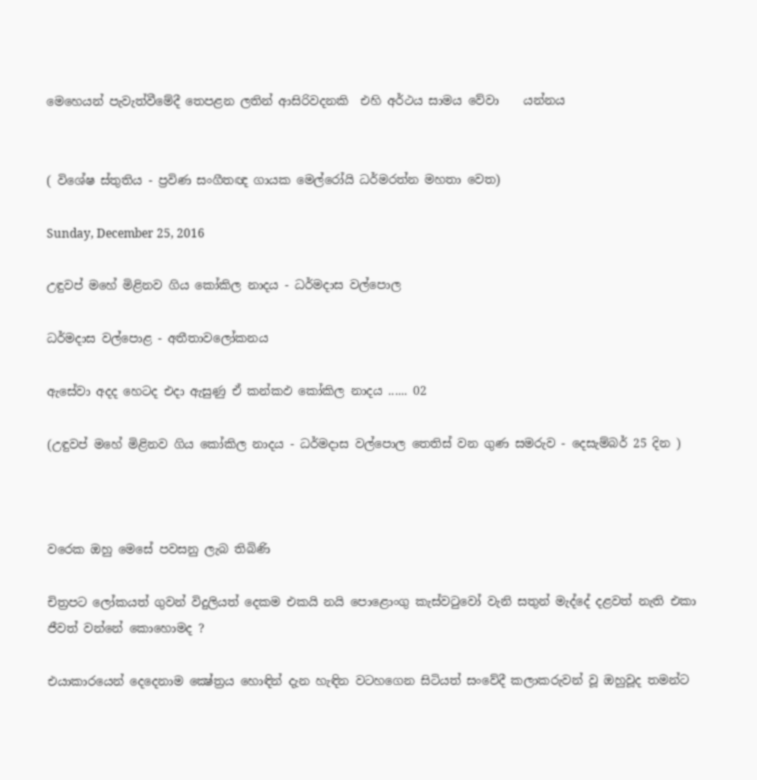මෙහෙයන් පැවැත්වීමේදී තෙපළන ලතින් ආසිරිවදනකි  එහි අර්ථය සාමය වේවා    යන්නය


( විශේෂ ස්‌තුතිය - ප්‍රවිණ සංගීතඥ ගායක මෙල්රෝයි ධර්මරත්න මහතා වෙත)

Sunday, December 25, 2016

උඳුවප් මහේ මිළිනව ගිය කෝකිල නාදය - ධර්මදාස වල්පොල

ධර්මදාස වල්පොළ - අතීතාවලෝකනය

ඇසේවා අදද හෙටද එදා ඇසුණු ඒ කන්කඵ කෝකිල නාදය ...... 02

(උඳුවප් මහේ මිළිනව ගිය කෝකිල නාදය - ධර්මදාස වල්පොල තෙතිස්‌ වන ගුණ සමරුව - දෙසැම්බර් 25 දින )



වරෙක ඔහු මෙසේ පවසනු ලැබ තිබිණි

චිත්‍රපට ලෝකයත් ගුවන් විදුලියත් දෙකම එකයි නයි පොළොංගු කැස්‌වටුවෝ වැනි සතුන් මැද්දේ දළවත් නැති එකා ජීවත් වන්නේ කොහොමද ?

එයාකාරයෙන් දෙදෙනාම ක්‍ෂේත්‍රය හොඳින් දැන හැඳින වටහගෙන සිටියත් සංවේදී කලාකරුවන් වූ ඔහුවූද තමන්ට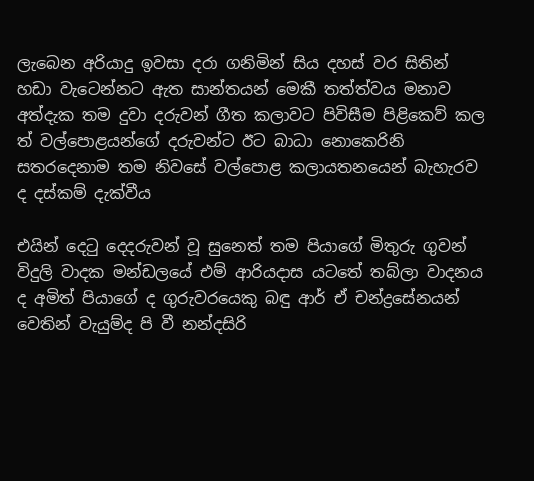ලැබෙන අරියාදු ඉවසා දරා ගනිමින් සිය දහස්‌ වර සිතින් හඩා වැටෙන්නට ඇත සාන්තයන් මෙකී තත්ත්වය මනාව අත්දැක තම දුවා දරුවන් ගීත කලාවට පිවිසීම පිළිකෙව් කල ත් වල්පොළයන්ගේ දරුවන්ට ඊට බාධා නොකෙරිනි සතරදෙනාම තම නිවසේ වල්පොළ කලායතනයෙන් බැහැරව ද දස්‌කම් දැක්‌වීය

එයින් දෙටු දෙදරුවන් වූ සුනෙත් තම පියාගේ මිතුරු ගුවන් විදුලි වාදක මන්ඩලයේ එම් ආරියදාස යටතේ තබ්ලා වාදනය ද අමිත් පියාගේ ද ගුරුවරයෙකු බඳු ආර් ඒ චන්ද්‍රසේනයන් වෙතින් වැයුම්ද පි වී නන්දසිරි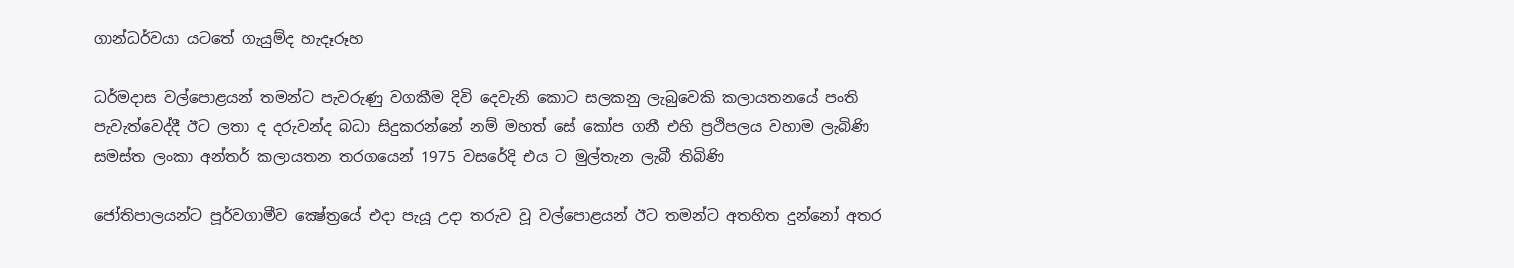ගාන්ධර්වයා යටතේ ගැයුම්ද හැදෑරූහ

ධර්මදාස වල්පොළයන් තමන්ට පැවරුණු වගකීම දිවි දෙවැනි කොට සලකනු ලැබුවෙකි කලායතනයේ පංති පැවැත්වෙද්දී ඊට ලතා ද දරුවන්ද බධා සිදුකරන්නේ නම් මහත් සේ කෝප ගනී එහි ප්‍රථිපලය වහාම ලැබිණි සමස්‌ත ලංකා අන්තර් කලායතන තරගයෙන් 1975 වසරේදි එය ට මුල්තැන ලැබී තිබිණි

ජෝතිපාලයන්ට පූර්වගාමීව ක්‍ෂේත්‍රයේ එදා පැයූ උදා තරුව වූ වල්පොළයන් ඊට තමන්ට අතහිත දුන්නෝ අතර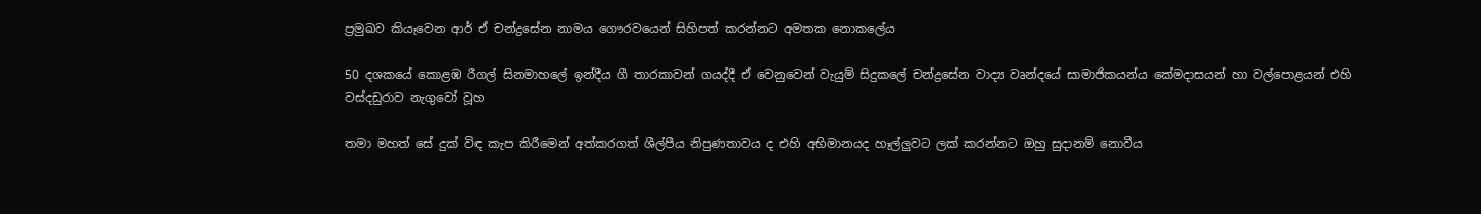ප්‍රමුඛව කියෑවෙන ආර් ඒ චන්ද්‍රසේන නාමය ගෞරවයෙන් සිහිපත් කරන්නට අමතක නොකලේය

50 දශකයේ කොළඹ රීගල් සිනමාහලේ ඉන්දීය ගී තාරකාවන් ගයද්දී ඒ වෙනුවෙන් වැයුම් සිදුකලේ චන්ද්‍රසේන වාද්‍ය වෘන්දයේ සාමාජිකයන්ය කේමදාසයන් හා වල්පොළයන් එහි වස්‌දඩුරාව නැගුවෝ වූහ

තමා මහත් සේ දුක්‌ විඳ කැප කිරීමෙන් අත්කරගත් ශීල්පීය නිපුණතාවය ද එහි අභිමානයද හෑල්ලුවට ලක්‌ කරන්නට ඔහු සුදානම් නොවීය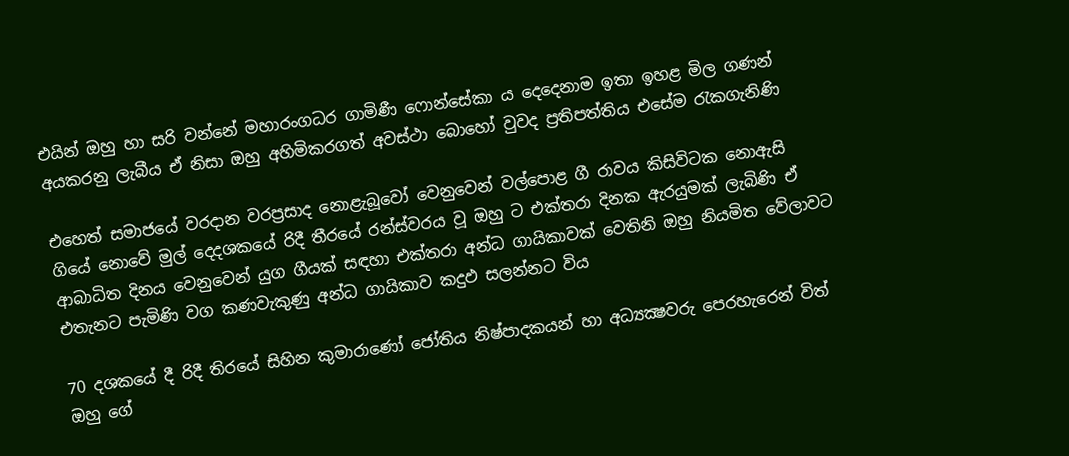එයින් ඔහු හා සරි වන්නේ මහාරංගධර ගාමිණී ෆොන්සේකා ය දෙදෙනාම ඉතා ඉහළ මිල ගණන් අයකරනු ලැබීය ඒ නිසා ඔහු අහිමිකරගත් අවස්‌ථා බොහෝ වුවද ප්‍රතිපත්තිය එසේම රැකගැනිණි

එහෙත් සමාජයේ වරදාන වරප්‍රසාද නොළැබූවෝ වෙනුවෙන් වල්පොළ ගී රාවය කිසිවිටක නොඇසි ගියේ නොවේ මුල් දෙදශකයේ රිදී තීරයේ රන්ස්‌වරය වූ ඔහු ට එක්‌තරා දිනක ඇරයුමක්‌ ලැබිණි ඒ ආබාධිත දිනය වෙනුවෙන් යුග ගීයක්‌ සඳහා එක්‌තරා අන්ධ ගායිකාවක්‌ වෙතිනි ඔහු නියමිත වේලාවට එතැනට පැමිණි වග කණවැකුණු අන්ධ ගායිකාව කදුඵ සලන්නට විය

70 දශකයේ දී රිදී තිරයේ සිහින කුමාරාණෝ ජෝතිය නිෂ්පාදකයන් හා අධ්‍යක්‍ෂවරු පෙරහැරෙන් විත් ඔහු ගේ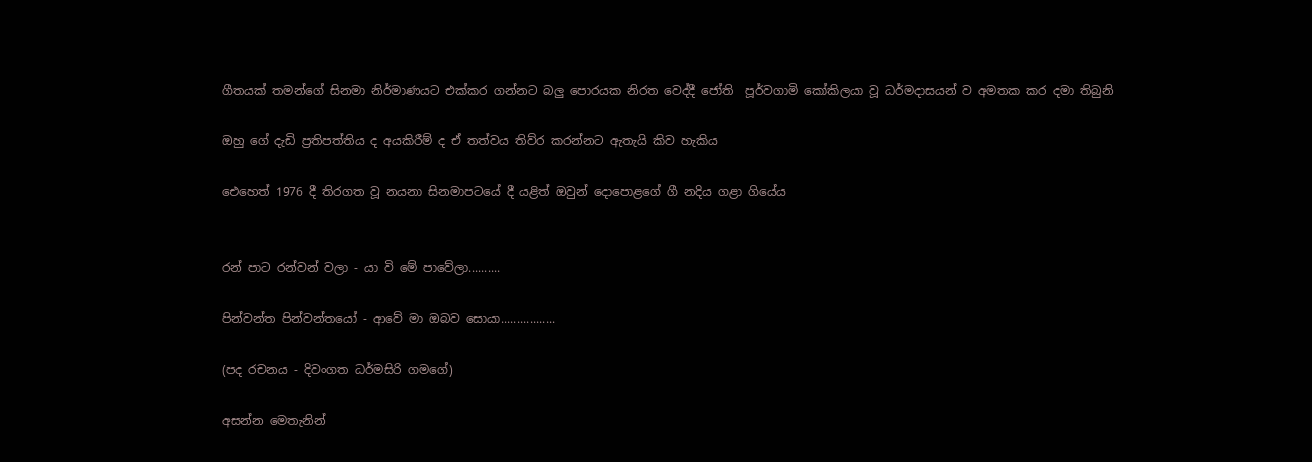ගීතයක්‌ තමන්ගේ සිනමා නිර්මාණයට එක්‌කර ගන්නට බලු පොරයක නිරත වෙද්දී ජෝති  පූර්වගාමි කෝකිලයා වූ ධර්මදාසයන් ව අමතක කර දමා තිබුනි

ඔහු ගේ දැඩි ප්‍රතිපත්තිය ද අයකිරීම් ද ඒ තත්වය තිව්ර කරන්නට ඇතැයි කිව හැකිය

ඓහෙත් 1976 දී තිරගත වූ නයනා සිනමාපටයේ දී යළිත් ඔවුන් දොපොළගේ ගී නදිය ගළා ගියේය


රන් පාට රන්වන් වලා - යා වි මේ පාවේලා..........

පින්වන්ත පින්වන්තයෝ - ආවේ මා ඔබව සොයා.................

(පද රචනය - දිවංගත ධර්මසිරි ගමගේ)

අසන්න මෙතැනින්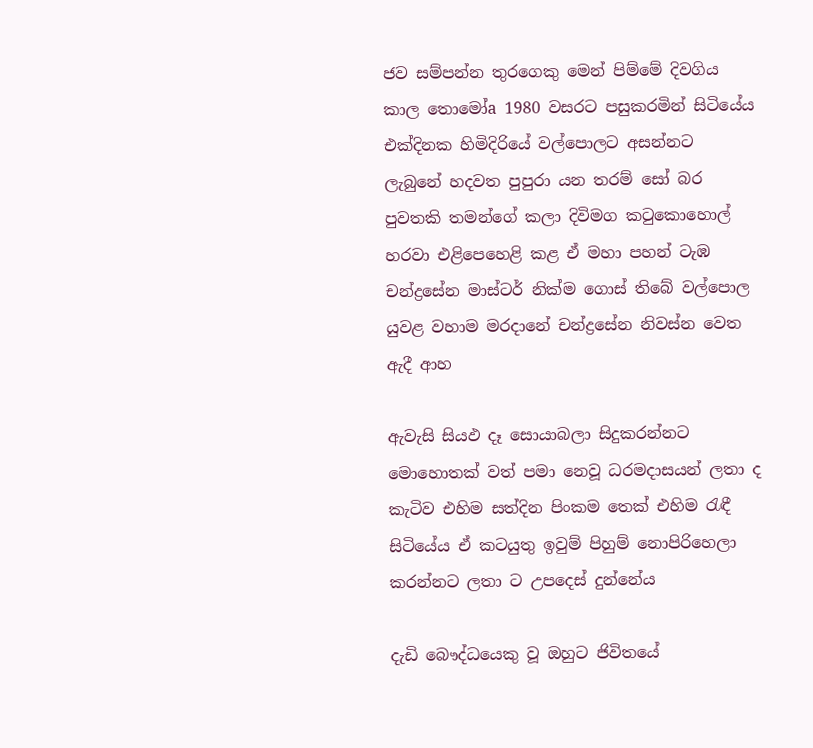ජව සම්පන්න තුරගෙකු මෙන් පිම්මේ දිවගිය කාල තොමෝa 1980 වසරට පසුකරමින් සිටියේය එක්‌දිනක හිමිදිරියේ වල්පොලට අසන්නට ලැබුනේ හදවත පුපුරා යන තරම් සෝ බර පුවතකි තමන්ගේ කලා දිවිමග කටුකොහොල් හරවා එළිපෙහෙළි කළ ඒ මහා පහන් ටැඹ චන්ද්‍රසේන මාස්‌ටර් නික්‌ම ගොස්‌ තිබේ වල්පොල යුවළ වහාම මරදානේ චන්ද්‍රසේන නිවස්‌න වෙත ඇදී ආහ

ඇවැසි සියඵ දෑ සොයාබලා සිදුකරන්නට මොහොතක්‌ වත් පමා නෙවූ ධරමදාසයන් ලතා ද කැටිව එහිම සත්දින පිංකම තෙක්‌ එහිම රැඳී සිටියේය ඒ කටයුතු ඉවුම් පිහුම් නොපිරිහෙලා කරන්නට ලතා ට උපදෙස්‌ දුන්නේය

දැඩි බෞද්ධයෙකු වූ ඔහුට ජිවිතයේ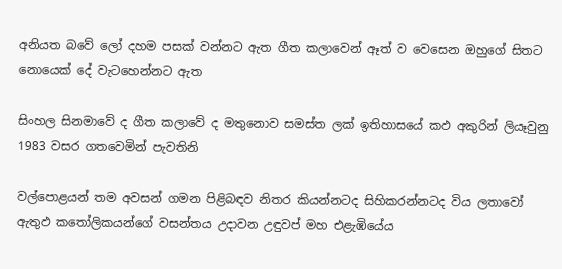අනියත බවේ ලෝ දහම පසක්‌ වන්නට ඇත ගීත කලාවෙන් ඈත් ව වෙසෙන ඔහුගේ සිතට නොයෙක්‌ දේ වැටහෙන්නට ඇත

සිංහල සිනමාවේ ද ගීත කලාවේ ද මතුනොව සමස්‌ත ලක්‌ ඉතිහාසයේ කඵ අකුරින් ලියෑවුනු 1983 වසර ගතවෙමින් පැවතිනි

වල්පොළයන් තම අවසන් ගමන පිළිබඳව නිතර කියන්නටද සිහිකරන්නටද විය ලතාවෝ ඇතුඵ කතෝලිකයන්ගේ වසන්තය උදාවන උඳුවප් මහ එළැඹියේය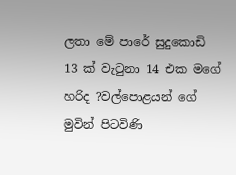ලතා මේ පාරේ සුදුකොඩි 13 ක්‌ වැටුනා 14 එක මගේ හරිද ?වල්පොළයන් ගේ මුවින් පිටවිණි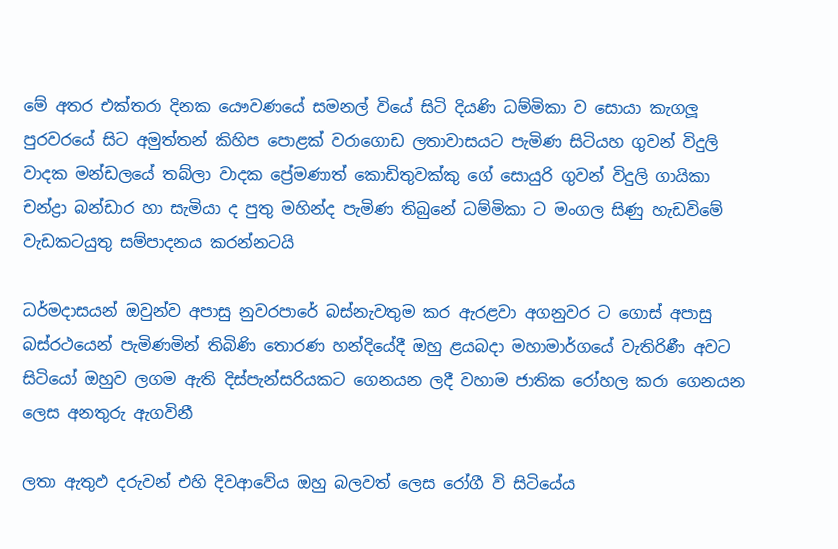මේ අතර එක්‌තරා දිනක යෞවණයේ සමනල් වියේ සිටි දියණි ධම්මිකා ව සොයා කැගලූ පුරවරයේ සිට අමුත්තන් කිහිප පොළක්‌ වරාගොඩ ලතාවාසයට පැමිණ සිටියහ ගුවන් විදුලි වාදක මන්ඩලයේ තබ්ලා වාදක ප්‍රේමණාත් කොඩිතුවක්‌කු ගේ සොයුරි ගුවන් විදුලි ගායිකා චන්ද්‍රා බන්ඩාර හා සැමියා ද පුතු මහින්ද පැමිණ තිබුනේ ධම්මිකා ට මංගල සිණු හැඩවිමේ වැඩකටයුතු සම්පාදනය කරන්නටයි

ධර්මදාසයන් ඔවුන්ව අපාසු නුවරපාරේ බස්‌නැවතුම කර ඇරළවා අගනුවර ට ගොස්‌ අපාසු බස්‌රථයෙන් පැමිණමින් තිබිණි තොරණ හන්දියේදී ඔහු ළයබදා මහාමාර්ගයේ වැතිරිණී අවට සිටියෝ ඔහුව ලගම ඇති දිස්‌පැන්සරියකට ගෙනයන ලදී වහාම ජාතික රෝහල කරා ගෙනයන ලෙස අනතුරු ඇගවිනී

ලතා ඇතුඵ දරුවන් එහි දිවආවේය ඔහු බලවත් ලෙස රෝගී වි සිටියේය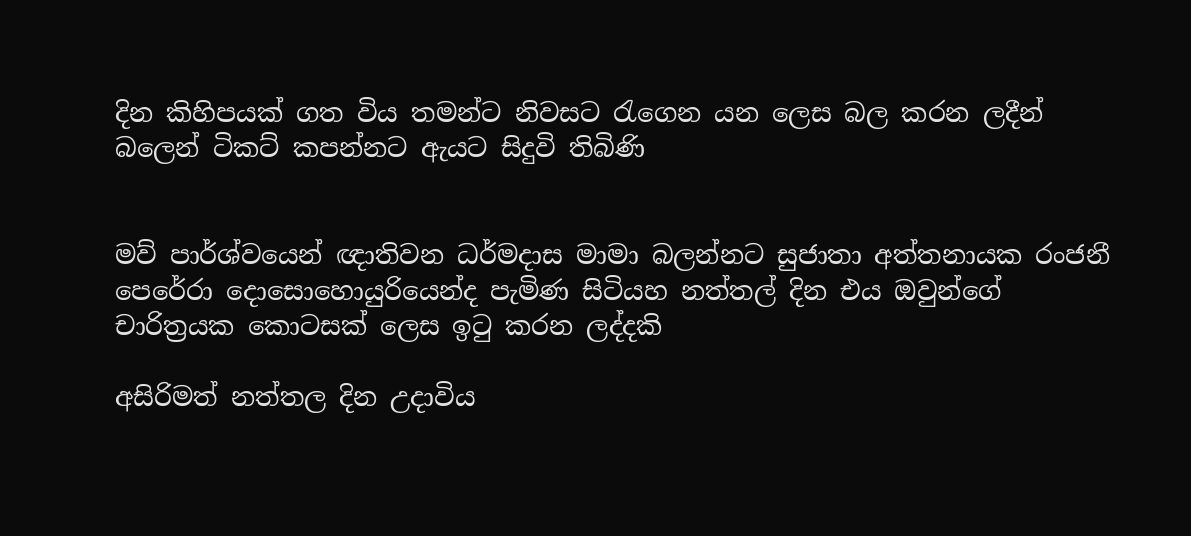දින කිහිපයක්‌ ගත විය තමන්ට නිවසට රැගෙන යන ලෙස බල කරන ලදීන් බලෙන් ටිකට්‌ කපන්නට ඇයට සිදුවි තිබිණි


මව් පාර්ශ්වයෙන් ඥාතිවන ධර්මදාස මාමා බලන්නට සුජාතා අත්තනායක රංජනී පෙරේරා දොසොහොයුරියෙන්ද පැමිණ සිටියහ නත්තල් දින එය ඔවුන්ගේ චාරිත්‍රයක කොටසක්‌ ලෙස ඉටු කරන ලද්දකි

අසිරිමත් නත්තල දින උදාවිය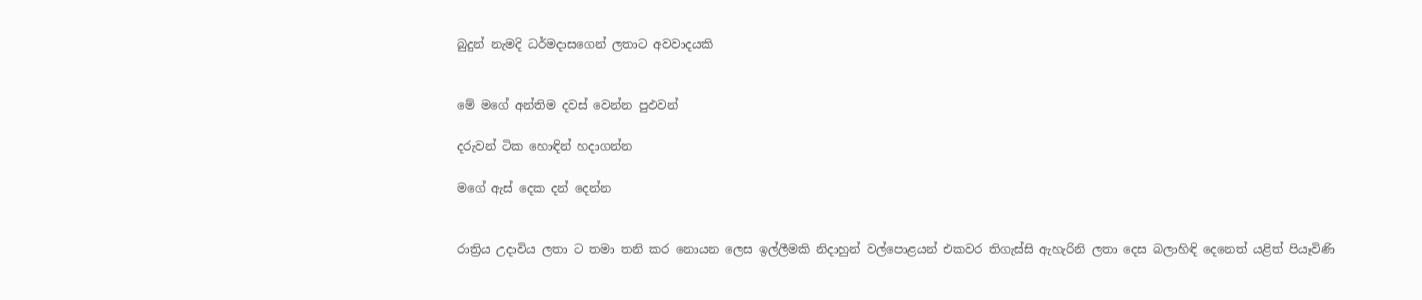බුදුන් නැමදි ධර්මදාසගෙන් ලතාට අවවාදයකි


මේ මගේ අන්තිම දවස්‌ වෙන්න පුඵවන්

දරුවන් ටික හොඳින් හදාගන්න

මගේ ඇස්‌ දෙක දන් දෙන්න


රාත්‍රිය උදාවිය ලතා ට තමා තනි කර නොයන ලෙස ඉල්ලීමකි නිදාහුන් වල්පොළයන් එකවර තිගැස්‌සි ඇහැරිනි ලතා දෙස බලාහිඳි දෙනෙත් යළිත් පියෑවිණි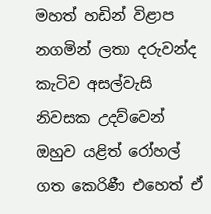මහත් හඩින් විළාප නගමින් ලතා දරුවන්ද කැටිව අසල්වැසි නිවසක උදව්වෙන් ඔහුව යළිත් රෝහල් ගත කෙරිණී එහෙත් ඒ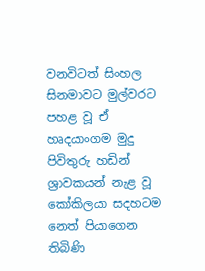වනවිටත් සිංහල සිනමාවට මුල්වරට පහළ වූ ඒ හෘදයාංගම මුදු පිවිතුරු හඩින් ශ්‍රාවකයන් නැළ වූ කෝකිලයා සදහටම නෙත් පියාගෙන තිබිණි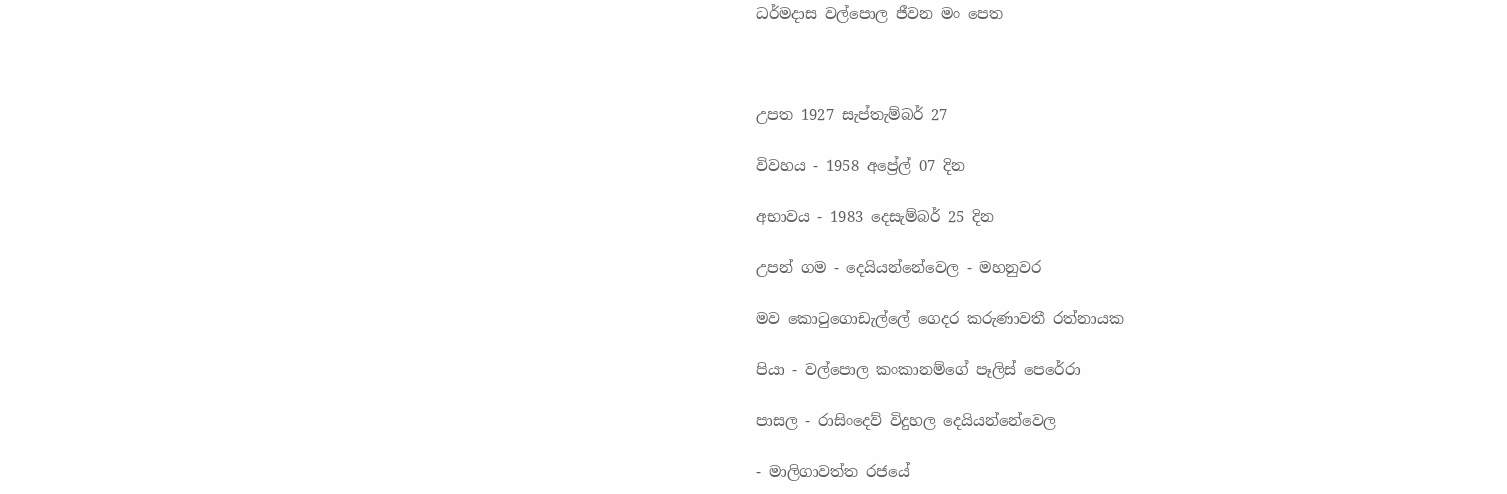ධර්මදාස වල්පොල ජීවන මං පෙත



උපත 1927 සැප්තැම්බර් 27

විවහය - 1958 අප්‍රේල් 07 දින

අභාවය - 1983 දෙසැම්බර් 25 දින

උපන් ගම - දෙයියන්නේවෙල - මහනුවර

මව කොටුගොඩැල්ලේ ගෙදර කරුණාවතී රත්නායක

පියා - වල්පොල කංකානම්ගේ පෑලිස්‌ පෙරේරා

පාසල - රාසිංදෙව් විදුහල දෙයියන්නේවෙල

- මාලිගාවත්ත රජයේ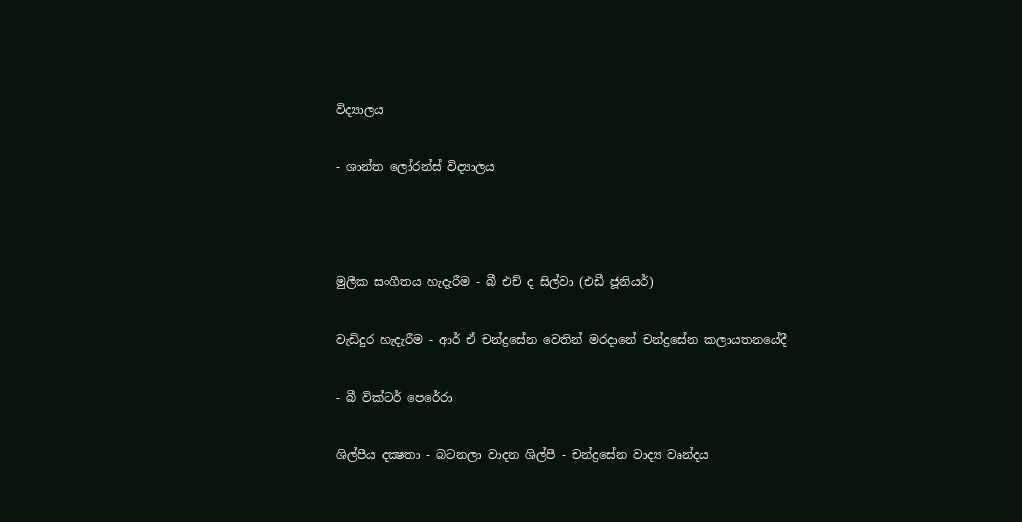විද්‍යාලය

- ශාන්ත ලෝරන්ස්‌ විද්‍යාලය



මුලීක සංගීතය හැදැරීම - බී එච් ද සිල්වා (එඩී ජූනියර්)

වැඩිදුර හැදැරීම - ආර් ඒ චන්ද්‍රසේන වෙතින් මරදානේ චන්ද්‍රසේන කලායතනයේදී

- බී වික්‌ටර් පෙරේරා

ශිල්පීය දක්‍ෂතා - බටනලා වාදන ශිල්පී - චන්ද්‍රසේන වාද්‍ය වෘන්දය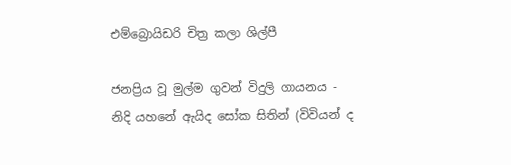එම්බ්‍රොයිඩරි චිත්‍ර කලා ශිල්පී

ජනප්‍රිය වූ මුල්ම ගුවන් විදුලි ගායනය - නිදි යහනේ ඇයිද සෝක සිතින් (විවියන් ද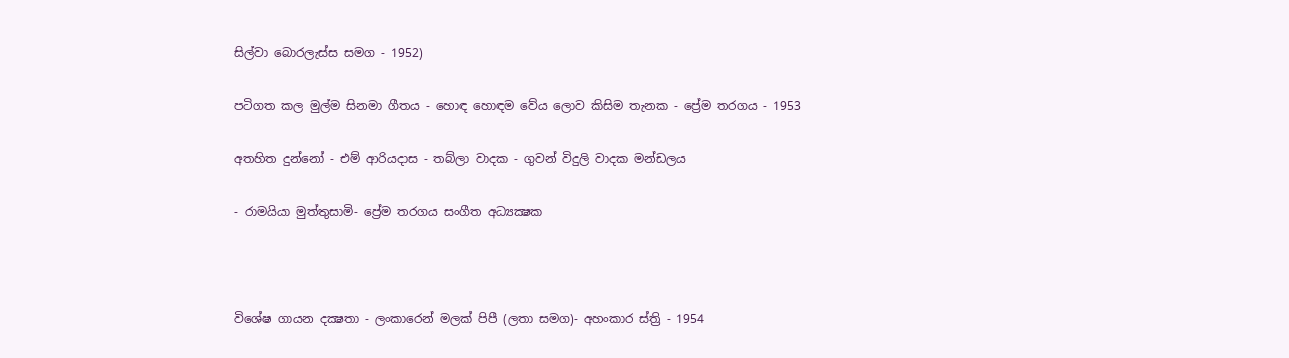සිල්වා බොරලැස්‌ස සමග - 1952)

පටිගත කල මුල්ම සිනමා ගීතය - හොඳ හොඳම වේය ලොව කිසිම තැනක - ප්‍රේම තරගය - 1953

අතහිත දුන්නෝ - එම් ආරියදාස - තබ්ලා වාදක - ගුවන් විදුලි වාදක මන්ඩලය

- රාමයියා මුත්තුසාමි- ප්‍රේම තරගය සංගීත අධ්‍යක්‍ෂක



විශේෂ ගායන දක්‍ෂතා - ලංකාරෙන් මලක්‌ පිපී (ලතා සමග)- අහංකාර ස්‌ත්‍රි - 1954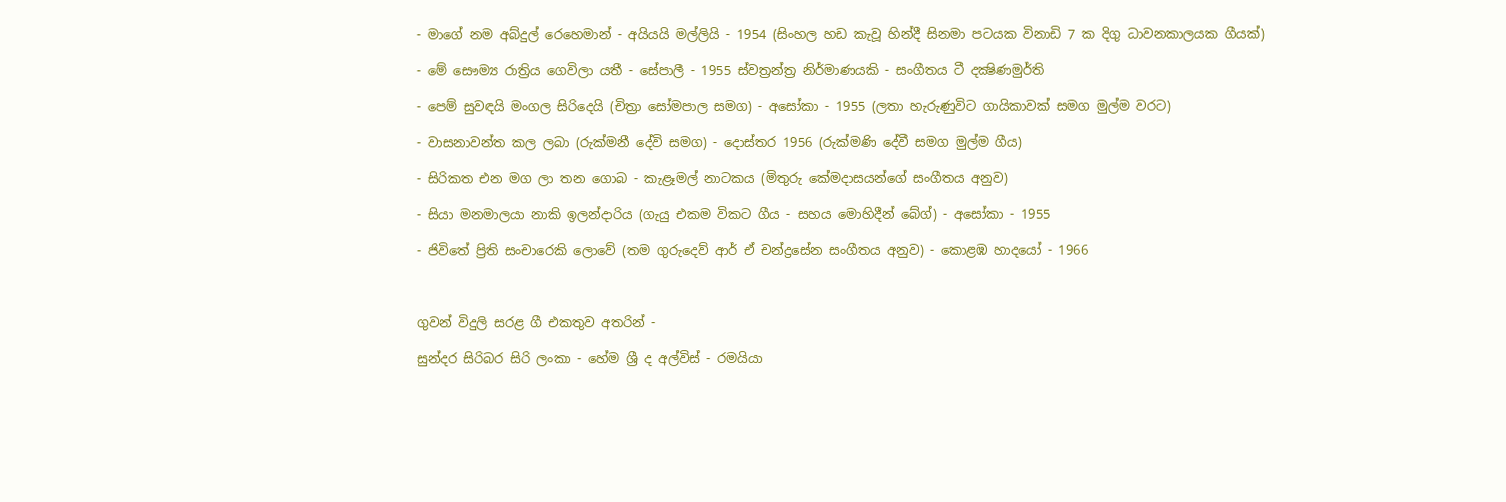- මාගේ නම අබ්දුල් රෙහෙමාන් - අයියයි මල්ලියි - 1954 (සිංහල හඩ කැවූ හින්දී සිනමා පටයක විනාඩි 7 ක දිගු ධාවනකාලයක ගීයක්‌)

- මේ සෞම්‍ය රාත්‍රිය ගෙවිලා යතී - සේපාලී - 1955 ස්‌වත්‍රන්ත්‍ර නිර්මාණයකි - සංගීතය ටී දක්‍ෂිණමුර්ති

- පෙම් සුවඳයි මංගල සිරිදෙයි (චිත්‍රා සෝමපාල සමග) - අසෝකා - 1955 (ලතා හැරුණුවිට ගායිකාවක්‌ සමග මුල්ම වරට)

- වාසනාවන්ත කල ලබා (රුක්‌මනී දේවි සමග) - දොස්‌තර 1956 (රුක්‌මණි දේවී සමග මුල්ම ගීය)

- සිරිකත එන මග ලා තන ගොබ - කැළෑමල් නාටකය (මිතුරු කේමදාසයන්ගේ සංගීතය අනුව)

- සියා මනමාලයා නාකි ඉලන්දාරිය (ගැයු එකම විකට ගීය - සහය මොහිදීන් බේග්) - අසෝකා - 1955

- ජිවිතේ ප්‍රිති සංචාරෙකි ලොවේ (තම ගුරුදෙව් ආර් ඒ චන්ද්‍රසේන සංගීතය අනුව) - කොළඹ හාදයෝ - 1966



ගුවන් විදුලි සරළ ගී එකතුව අතරින් -

සුන්දර සිරිබර සිරි ලංකා - හේම ශ්‍රී ද අල්විස්‌ - රමයියා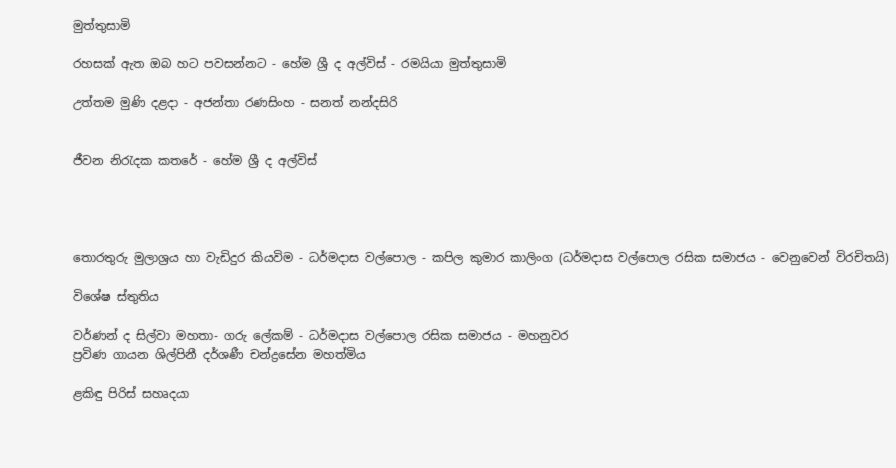මුත්තුසාමි

රහසක්‌ ඇත ඔබ හට පවසන්නට - හේම ශ්‍රී ද අල්විස්‌ - රමයියා මුත්තුසාමි

උත්තම මුණි දළදා - අජන්තා රණසිංහ - සනත් නන්දසිරි


ජීවන නිරැදක කතරේ - හේම ශ්‍රී ද අල්විස්‌




තොරතුරු මුලාශ්‍රය හා වැඩිදුර කියවිම - ධර්මදාස වල්පොල - කපිල කුමාර කාලිංග (ධර්මදාස වල්පොල රසික සමාජය - වෙනුවෙන් විරචිතයි)

විශේෂ ස්‌තුතිය

වර්ණන් ද සිල්වා මහතා- ගරු ලේකම් - ධර්මදාස වල්පොල රසික සමාජය - මහනුවර
ප්‍රවිණ ගායන ශිල්පිනී දර්ශණී චන්ද්‍රසේන මහත්මිය

ළකිඳු පිරිස්‌ සහෘදයා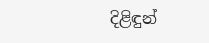දිළිඳුන්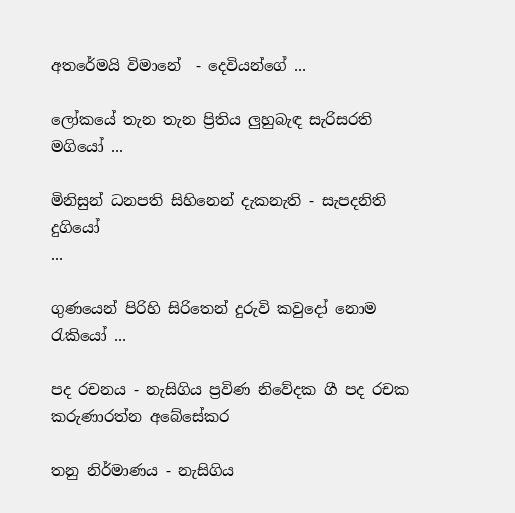අතරේමයි විමානේ  - දෙවියන්ගේ ...

ලෝකයේ තැන තැන ප්‍රිතිය ලුහුබැඳ සැරිසරති මගියෝ ...

මිනිසුන් ධනපති සිහිනෙන් දැකනැති - සැපදනිති දුගියෝ
...

ගුණයෙන් පිරිහි සිරිතෙන් දුරුවි කවුදෝ නොම රැකියෝ ...

පද රචනය - නැසිගිය ප්‍රවිණ නිවේදක ගී පද රචක කරුණාරත්න අබේසේකර

තනු නිර්මාණය - නැසිගිය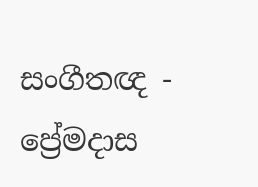සංගීතඥ - ප්‍රේමදාස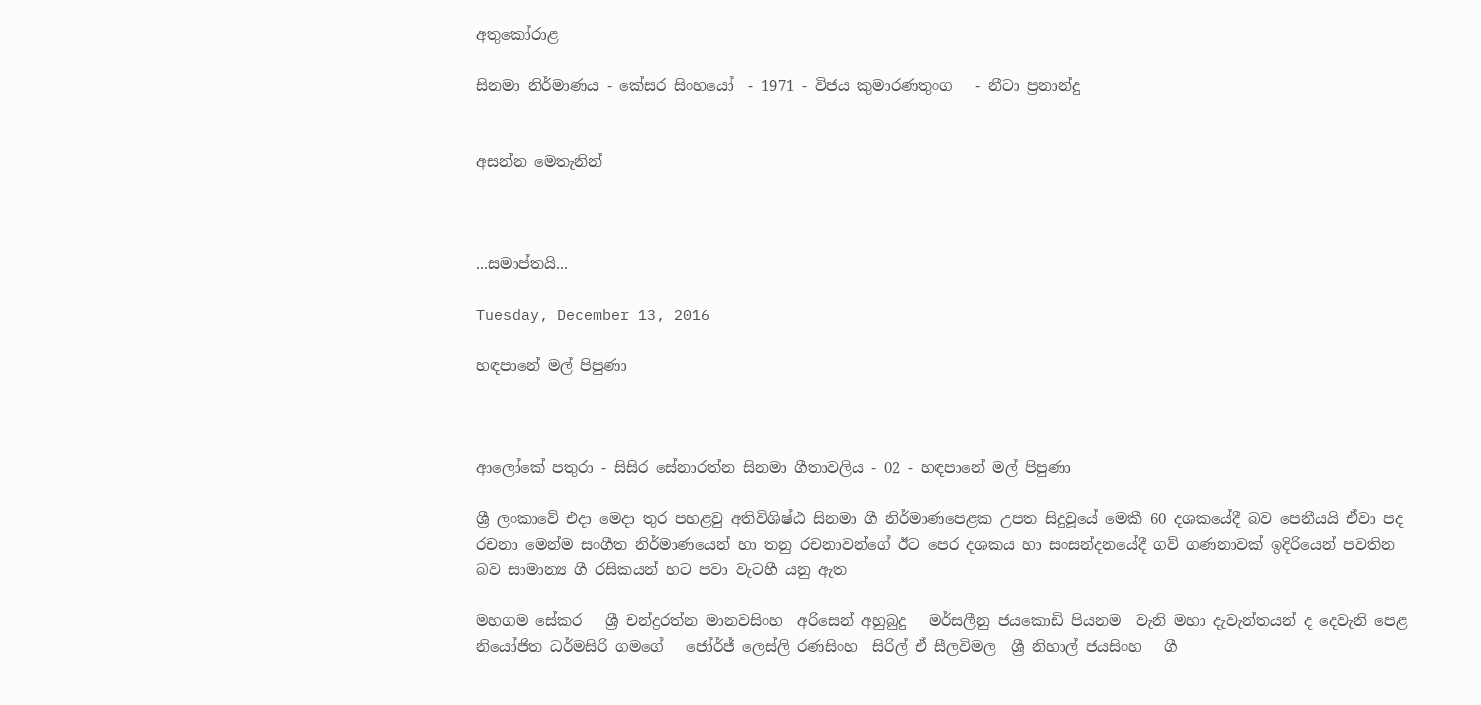අතුකෝරාළ

සිනමා නිර්මාණය - කේසර සිංහයෝ  - 1971 - විජය කුමාරණතුංග   - නීටා ප්‍රනාන්දු


අසන්න මෙතැනින්



...සමාප්තයි...

Tuesday, December 13, 2016

හඳපානේ මල් පිපුණා



ආලෝකේ පතුරා - සිසිර සේනාරත්න සිනමා ගීතාවලිය - 02 - හඳපානේ මල් පිපුණා

ශ්‍රී ලංකාවේ එදා මෙදා තුර පහළවු අතිවිශිෂ්ඨ සිනමා ගී නිර්මාණපෙළක උපත සිදුවූයේ මෙකී 60 දශකයේදී බව පෙනීයයි ඒවා පද රචනා මෙන්ම සංගීත නිර්මාණයෙන් හා තනු රචනාවන්ගේ ඊට පෙර දශකය හා සංසන්දනයේදී ගව් ගණනාවක්‌ ඉදිරියෙන් පවතින බව සාමාන්‍ය ගී රසිකයන් හට පවා වැටහී යනු ඇත

මහගම සේකර   ශ්‍රී චන්ද්‍රරත්න මානවසිංහ  අරිසෙන් අහුබුදු   මර්සලීනු ජයකොඩි පියනම  වැනි මහා දැවැන්තයන් ද දෙවැනි පෙළ නියෝජිත ධර්මසිරි ගමගේ   ජෝර්ජ් ලෙස්‌ලි රණසිංහ  සිරිල් ඒ සීලවිමල  ශ්‍රී නිහාල් ජයසිංහ   ගී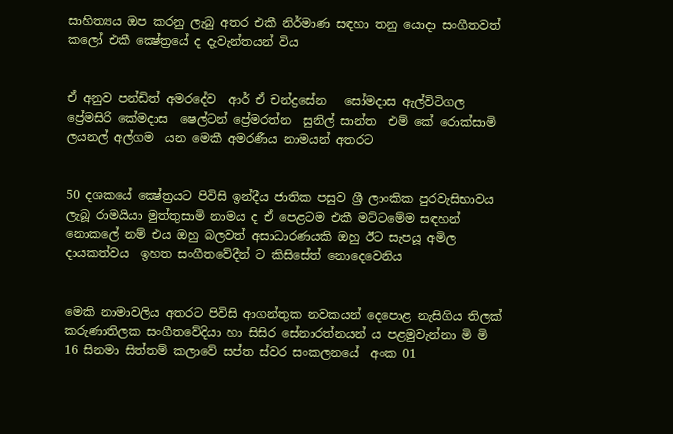සාහිත්‍යය ඔප කරනු ලැබු අතර එකී නිර්මාණ සඳහා තනු යොදා සංගීතවත් කලෝ එකී ක්‍ෂේත්‍රයේ ද දැවැන්තයන් විය


ඒ අනුව පන්ඩිත් අමරදේව  ආර් ඒ චන්ද්‍රසේන   සෝමදාස ඇල්විටිගල  ප්‍රේමසිරි කේමදාස  ෂෙල්ටන් ප්‍රේමරත්න  සුනිල් සාන්ත  එම් කේ රොක්‌සාමි  ලයනල් අල්ගම  යන මෙකී අමරණීය නාමයන් අතරට


50 දශකයේ ක්‍ෂේත්‍රයට පිවිසි ඉන්දීය ජාතික පසුව ශ්‍රී ලාංකික පුරවැසිභාවය ලැබූ රාමයියා මුත්තුසාමි නාමය ද ඒ පෙළටම එකී මට්‌ටමේම සඳහන් නොකලේ නම් එය ඔහු බලවත් අසාධාරණයකි ඔහු ඊට සැපයූ අමිල දායකත්වය  ඉහත සංගීතවේදීන් ට කිසිසේත් නොදෙවෙනිය


මෙකි නාමාවලිය අතරට පිවිසි ආගන්තුක නවකයන් දෙපොළ නැසිගිය තිලක්‌ කරුණාතිලක සංගීතවේදියා හා සිසිර සේනාරත්නයන් ය පළමුවැන්නා මි මි 16 සිනමා සිත්තම් කලාවේ සප්ත ස්‌වර සංකලනයේ  අංක 01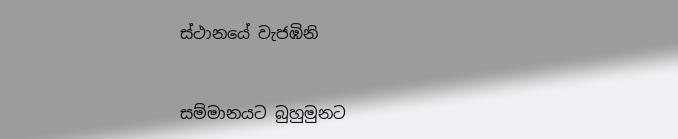ස්‌ථානයේ වැජඹිනි


සම්මානයට බුහුමුනට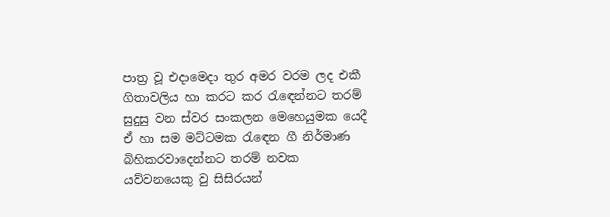පාත්‍ර වූ එදාමෙදා තුර අමර වරම ලද එකී ගිතාවලිය හා කරට කර රැඳෙන්නට තරම් සුදුසු වන ස්‌වර සංකලන මෙහෙයුමක යෙදී ඒ හා සම මට්‌ටමක රැඳෙන ගී නිර්මාණ බිහිකරවාදෙන්නට තරම් නවක යව්වනයෙකු වු සිසිරයන්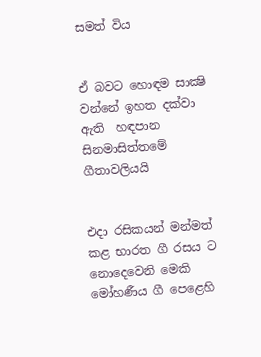සමත් විය


ඒ බවට හොඳම සාක්‍ෂි වන්නේ ඉහත දක්‌වා ඇති  හඳපාන සිනමාසිත්තමේ ගීතාවලියයි


එදා රසිකයන් මන්මත් කළ භාරත ගී රසය ට නොදෙවෙනි මෙකි මෝහණීය ගී පෙළෙහි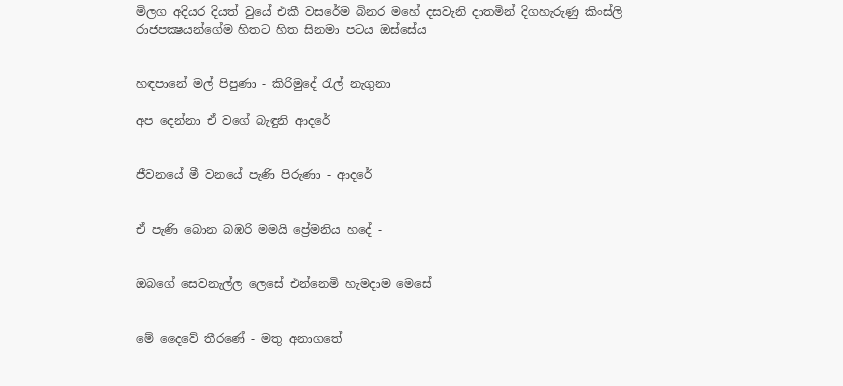මිලග අදියර දියත් වුයේ එකී වසරේම බිනර මහේ දසවැනි දාතමින් දිගහැරුණු කිංස්‌ලි රාජපක්‍ෂයන්ගේම හිතට හිත සිනමා පටය ඔස්‌සේය


හඳපානේ මල් පිපුණා - කිරිමුදේ රැල් නැගුනා

අප දෙන්නා ඒ වගේ බැඳුනි ආදරේ


ජීවනයේ මී වනයේ පැණි පිරුණා - ආදරේ


ඒ පැණි බොන බඹරි මමයි ප්‍රේමනිය හදේ -


ඔබගේ සෙවනැල්ල ලෙසේ එන්නෙමි හැමදාම මෙසේ


මේ දෛවේ තීරණේ - මතු අනාගතේ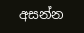අසන්න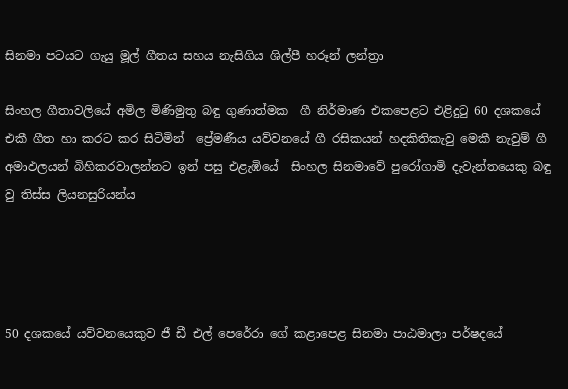සිනමා පටයට ගැයු මූල් ගීතය සහය නැසිගිය ශිල්පී හරූන් ලන්ත්‍රා

සිංහල ගීතාවලියේ අමිල මිණිමුතු බඳු ගුණාත්මක  ගී නිර්මාණ එකපෙළට එළිදුටු 60 දශකයේ එකී ගීත හා කරට කර සිටිමින්  ප්‍රේමණීය යව්වනයේ ගී රසිකයන් හදකිතිකැවු මෙකී නැවුම් ගී අමාඵලයන් බිහිකරවාලන්නට ඉන් පසු එළැඹියේ  සිංහල සිනමාවේ පුරෝගාමි දැවැන්තයෙකු බඳු වු තිස්‌ස ලියනසුරියන්ය




50 දශකයේ යව්වනයෙකුව ජී ඩී එල් පෙරේරා ගේ කළාපෙළ සිනමා පාඨමාලා පර්ෂදයේ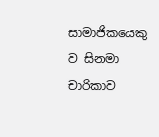සාමාජිකයෙකු ව සිනමා චාරිකාව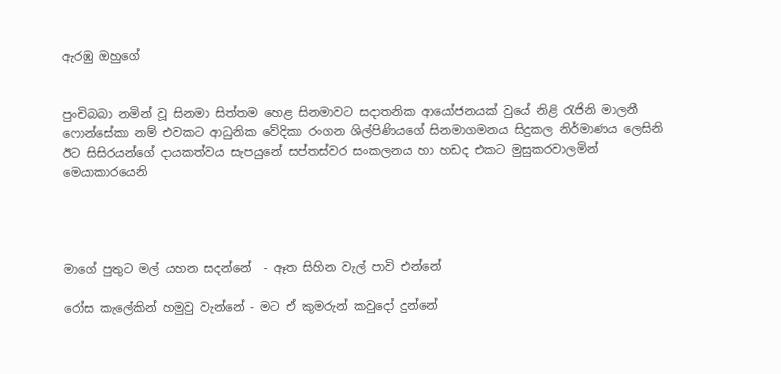ඇරඹු ඔහුගේ


පුංචිබබා නමින් වූ සිනමා සිත්තම හෙළ සිනමාවට සදාතනික ආයෝජනයක්‌ වුයේ නිළි රැජිනි මාලනී ෆොන්සේකා නම් එවකට ආධුනික වේදිකා රංගන ශිල්පිණියගේ සිනමාගමනය සිදුකල නිර්මාණය ලෙසිනි ඊට සිසිරයන්ගේ දායකත්වය සැපයුනේ සප්තස්‌වර සංකලනය හා හඩද එකට මුසුකරවාලමින් මෙයාකාරයෙනි




මාගේ පුතුට මල් යහන සදන්නේ  - ඈත සිහින වැල් පාවි එන්නේ

රෝස කැලේකින් හමුවු වැන්නේ - මට ඒ කුමරුන් කවුදෝ දුන්නේ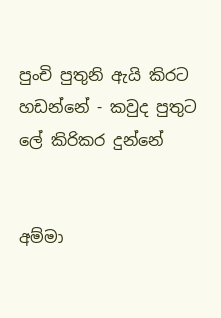පුංචි පුතුනි ඇයි කිරට හඩන්නේ - කවුද පුතුට ලේ කිරිකර දුන්නේ


අම්මා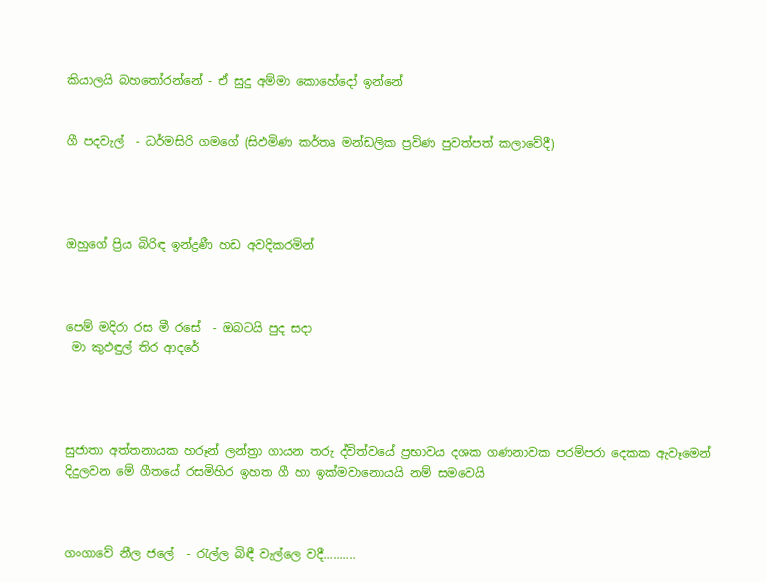කියාලයි බහතෝරන්නේ - ඒ සුදු අම්මා කොහේදෝ ඉන්නේ


ගී පදවැල්  - ධර්මසිරි ගමගේ (සිඵමිණ කර්තෘ මන්ඩලික ප්‍රවිණ පුවත්පත් කලාවේදී)




ඔහුගේ ප්‍රිය බිරිඳ ඉන්ද්‍රණී හඩ අවදිකරමින්



පෙම් මදිරා රස මී රසේ  - ඔබටයි පුද සදා
 මා කුඵඳුල් තිර ආදරේ




සුජාතා අත්තනායක හරූන් ලන්ත්‍රා ගායන තරු ද්විත්වයේ ප්‍රභාවය දශක ගණනාවක පරම්පරා දෙකක ඇවෑමෙන් දිදුලවන මේ ගීතයේ රසමිහිර ඉහත ගී හා ඉක්‌මවානොයයි නම් සමවෙයි



ගංගාවේ නීල ජලේ  - රැල්ල බිඳී වැල්ලෙ වදී..........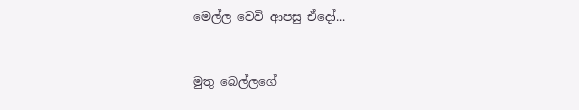මෙල්ල වෙවි ආපසු ඒදෝ...


මුතු බෙල්ලගේ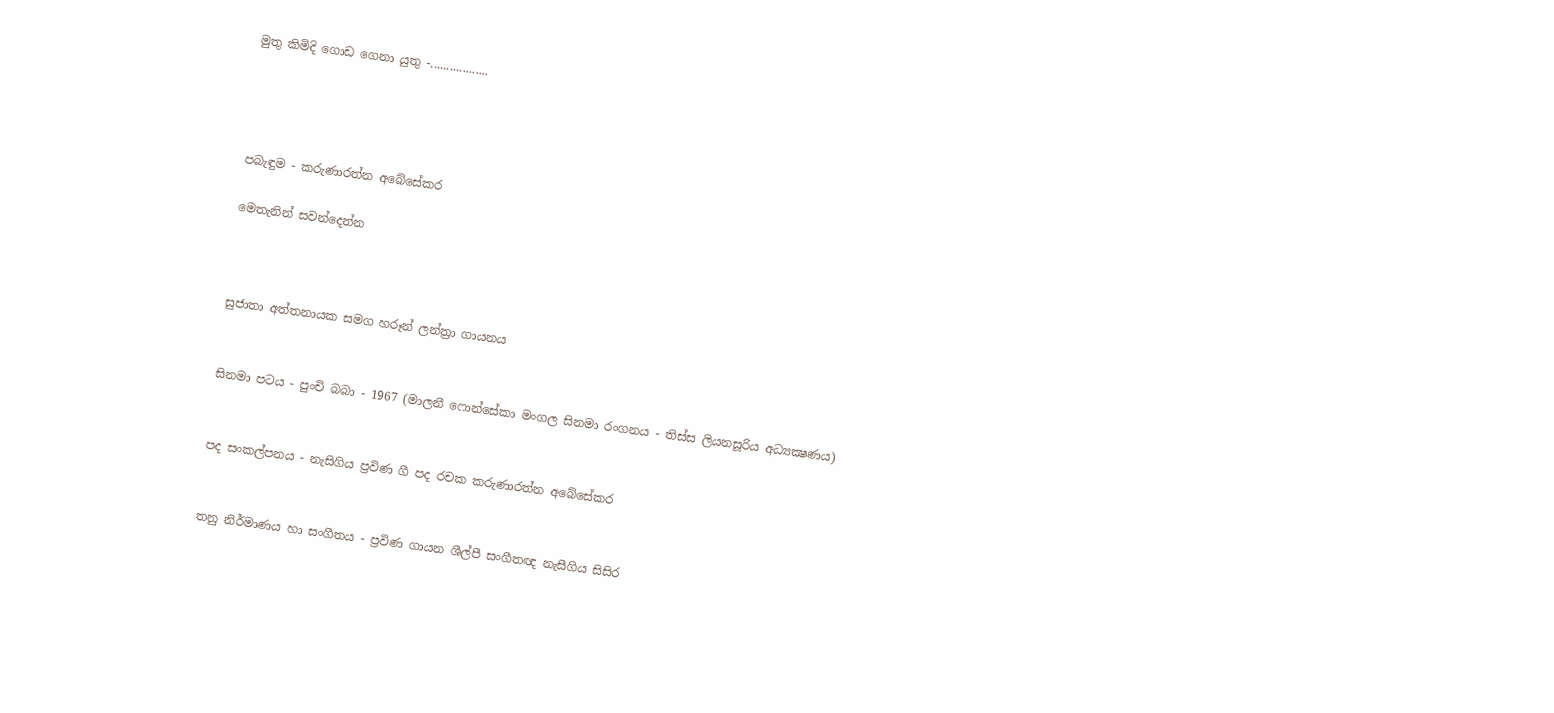මුතු කිමිදි ගොඩ ගෙනා යුතු -..................




පබැඳුම - කරුණාරත්න අබේසේකර

මෙතැනින් සවන්දෙන්න



සුජාතා අත්තනායක සමග හරූන් ලන්ත්‍රා ගායනය


සිනමා පටය - පුංචි බබා - 1967 (මාලනී ෆොන්සේකා මංගල සිනමා රංගනය - තිස්‌ස ලියනසූරිය අධ්‍යක්‍ෂණය)


පද සංකල්පනය - නැසිගිය ප්‍රවිණ ගී පද රචක කරුණාරත්න අබේසේකර


තනු නිර්මාණය හා සංගීතය - ප්‍රවිණ ගායන ශීල්පී සංගීතඥ නැසීගිය සිසිර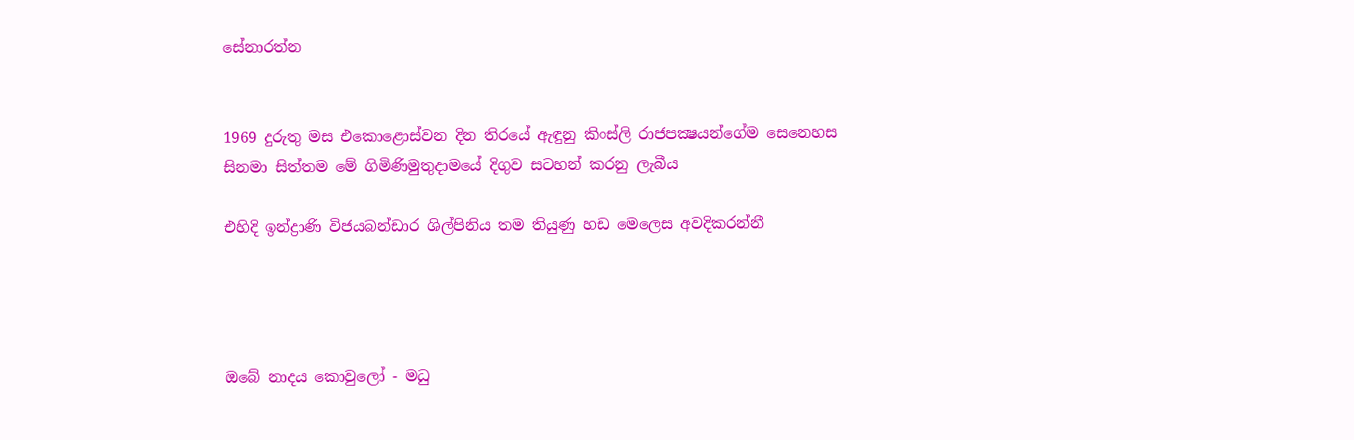සේනාරත්න


1969 දුරුතු මස එකොළොස්‌වන දින තිරයේ ඇඳුනු කිංස්‌ලි රාජපක්‍ෂයන්ගේම සෙනෙහස සිනමා සිත්තම මේ ගිමිණිමුතුදාමයේ දිගුව සටහන් කරනු ලැබීය

එහිදි ඉන්ද්‍රාණි විජයබන්ඩාර ශිල්පිනිය තම තියුණු හඩ මෙලෙස අවදිකරන්නී




ඔබේ නාදය කොවුලෝ - මධු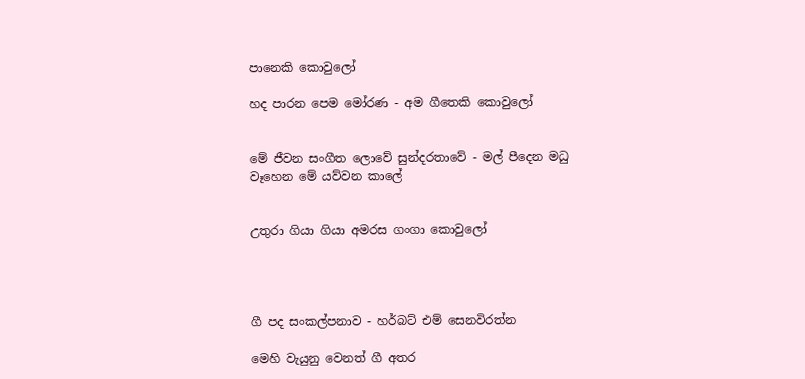පානෙකි කොවුලෝ

හද පාරන පෙම මෝරණ - අම ගීතෙකි කොවුලෝ


මේ ජීවන සංගීත ලොවේ සුන්දරතාවේ - මල් පීදෙන මධු වෑහෙන මේ යව්වන කාලේ


උතුරා ගියා ගියා අමරස ගංගා කොවුලෝ




ගී පද සංකල්පනාව - හර්බට්‌ එම් සෙනවිරත්න

මෙහි වැයුනු වෙනත් ගී අතර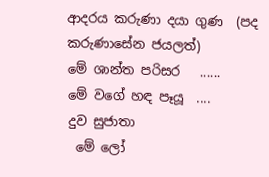ආදරය කරුණා දයා ගුණ  (පද කරුණාසේන ජයලත්)
මේ ශාන්ත පරිසර   ......
මේ වගේ හඳ පෑයූ  ....
දුව සුජාතා
 මේ ලෝ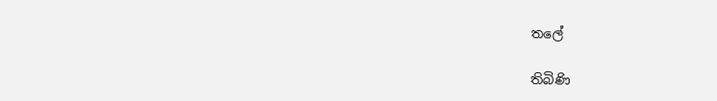තලේ

තිබිණි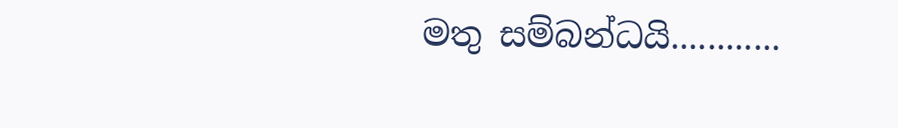මතු සම්බන්ධයි............